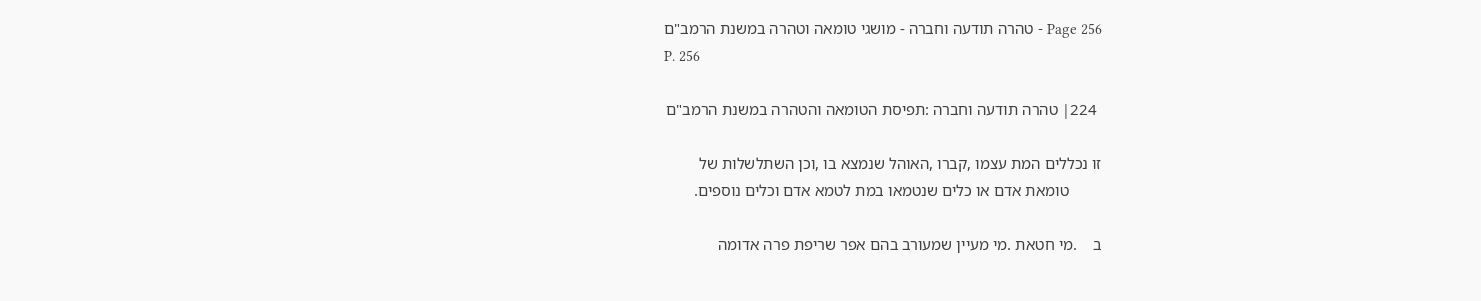Page 256 - טהרה תודעה וחברה - מושגי טומאה וטהרה במשנת הרמב"ם
P. 256

 224׀ טהרה תודעה וחברה :תפיסת הטומאה והטהרה במשנת הרמב"ם

זו נכללים המת עצמו ,קברו ,האוהל שנמצא בו ,וכן השתלשלות של
        טומאת אדם או כלים שנטמאו במת לטמא אדם וכלים נוספים.

ב    .מי חטאת .מי מעיין שמעורב בהם אפר שריפת פרה אדומה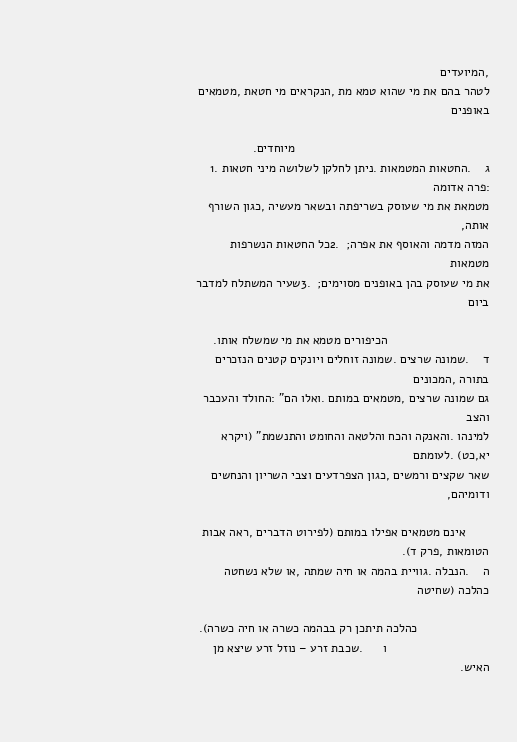,המיועדים
לטהר בהם את מי שהוא טמא מת ,הנקראים מי חטאת ,מטמאים באופנים

                                                         מיוחדים.
ג    .החטאות המטמאות .ניתן לחלקן לשלושה מיני חטאות .1 :פרה אדומה
מטמאת את מי שעוסק בשריפתה ובשאר מעשיה ,כגון השורף אותה,
המזה מדמה והאוסף את אפרה;  .2כל החטאות הנשרפות מטמאות
את מי שעוסק בהן באופנים מסוימים;  .3שעיר המשתלח למדבר ביום

                              הכיפורים מטמא את מי שמשלח אותו.
ד    .שמונה שרצים .שמונה זוחלים ויונקים קטנים הנזכרים בתורה ,המכונים
גם שמונה שרצים ,מטמאים במותם .ואלו הם" :החולד והעכבר והצב
למינהו .והאנקה והכח והלטאה והחומט והתנשמת" (ויקרא יא,כט) .לעומתם
שאר שקצים ורמשים ,כגון הצפרדעים וצבי השריון והנחשים ודומיהם,

       אינם מטמאים אפילו במותם (לפירוט הדברים ,ראה אבות הטומאות ,פרק ד).
ה    .הנבלה .גוויית בהמה או חיה שמתה ,או שלא נשחטה כהלכה (שחיטה

                     כהלכה תיתכן רק בבהמה כשרה או חיה כשרה).
                              ו      .שכבת זרע – נוזל זרע שיצא מן האיש.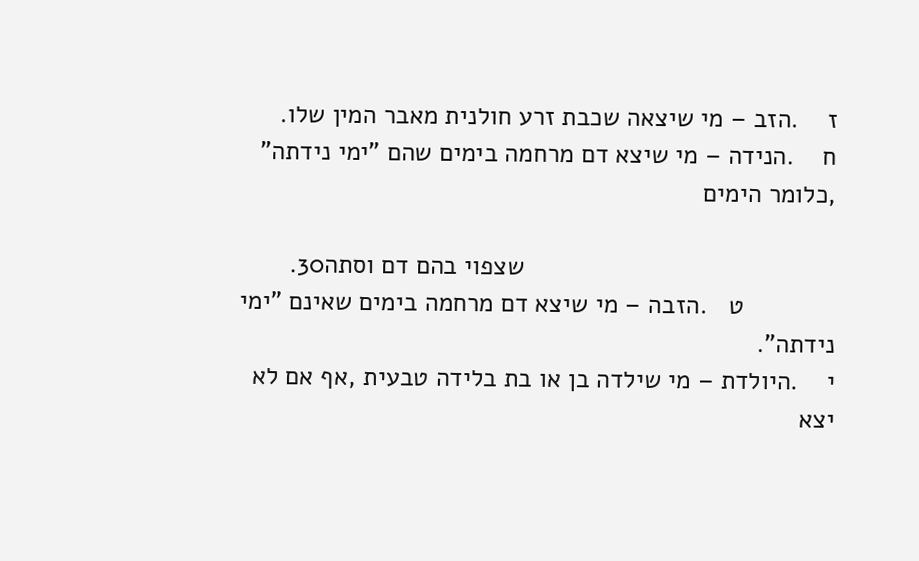ז    .הזב – מי שיצאה שכבת זרע חולנית מאבר המין שלו.
ח    .הנידה – מי שיצא דם מרחמה בימים שהם "ימי נידתה" ,כלומר הימים

                                            שצפוי בהם דם וסתה30.
             ט   .הזבה – מי שיצא דם מרחמה בימים שאינם "ימי נידתה".
י    .היולדת – מי שילדה בן או בת בלידה טבעית ,אף אם לא יצא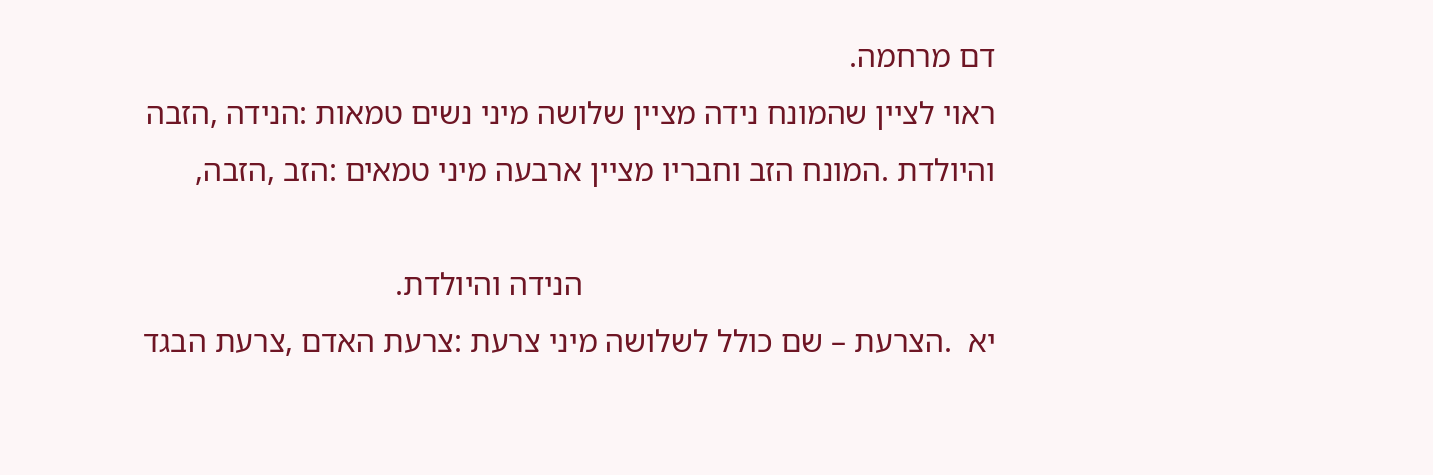דם מרחמה.
ראוי לציין שהמונח נידה מציין שלושה מיני נשים טמאות :הנידה ,הזבה
והיולדת .המונח הזב וחבריו מציין ארבעה מיני טמאים :הזב ,הזבה,

                                                   הנידה והיולדת.
יא  .הצרעת – שם כולל לשלושה מיני צרעת :צרעת האדם ,צרעת הבגד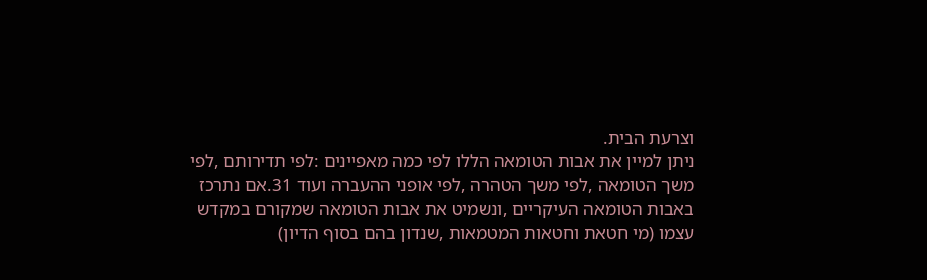וצרעת הבית.
ניתן למיין את אבות הטומאה הללו לפי כמה מאפיינים :לפי תדירותם ,לפי
משך הטומאה ,לפי משך הטהרה ,לפי אופני ההעברה ועוד 31.אם נתרכז
באבות הטומאה העיקריים ,ונשמיט את אבות הטומאה שמקורם במקדש
עצמו (מי חטאת וחטאות המטמאות ,שנדון בהם בסוף הדיון)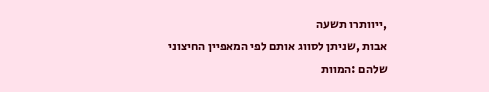,ייוותרו תשעה
אבות ,שניתן לסווג אותם לפי המאפיין החיצוני שלהם :המוות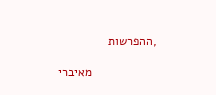,ההפרשות

                   מאיברי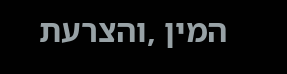המין ,והצרעת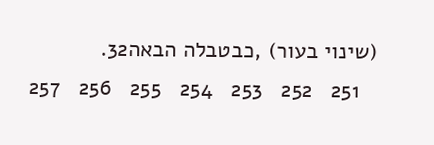(שינוי בעור) ,כבטבלה הבאה32.
   251   252   253   254   255   256   257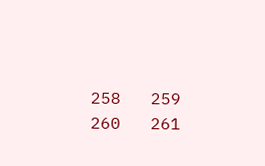258   259   260   261